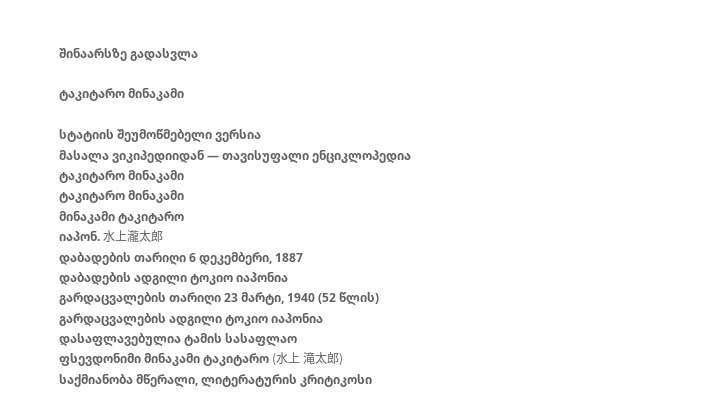შინაარსზე გადასვლა

ტაკიტარო მინაკამი

სტატიის შეუმოწმებელი ვერსია
მასალა ვიკიპედიიდან — თავისუფალი ენციკლოპედია
ტაკიტარო მინაკამი
ტაკიტარო მინაკამი
მინაკამი ტაკიტარო
იაპონ. 水上瀧太郎
დაბადების თარიღი 6 დეკემბერი, 1887
დაბადების ადგილი ტოკიო იაპონია
გარდაცვალების თარიღი 23 მარტი, 1940 (52 წლის)
გარდაცვალების ადგილი ტოკიო იაპონია
დასაფლავებულია ტამის სასაფლაო
ფსევდონიმი მინაკამი ტაკიტარო (水上 滝太郎)
საქმიანობა მწერალი, ლიტერატურის კრიტიკოსი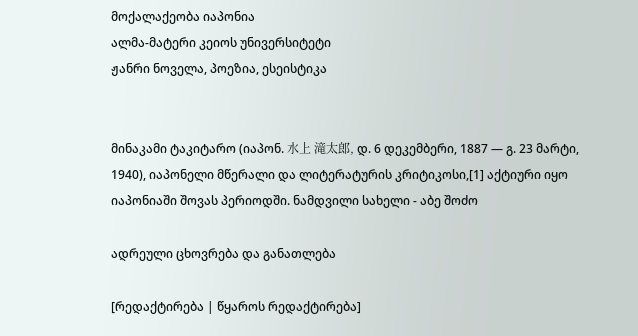მოქალაქეობა იაპონია
ალმა-მატერი კეიოს უნივერსიტეტი
ჟანრი ნოველა, პოეზია, ესეისტიკა


მინაკამი ტაკიტარო (იაპონ. 水上 滝太郎, დ. 6 დეკემბერი, 1887 — გ. 23 მარტი, 1940), იაპონელი მწერალი და ლიტერატურის კრიტიკოსი,[1] აქტიური იყო იაპონიაში შოვას პერიოდში. ნამდვილი სახელი - აბე შოძო

ადრეული ცხოვრება და განათლება

[რედაქტირება | წყაროს რედაქტირება]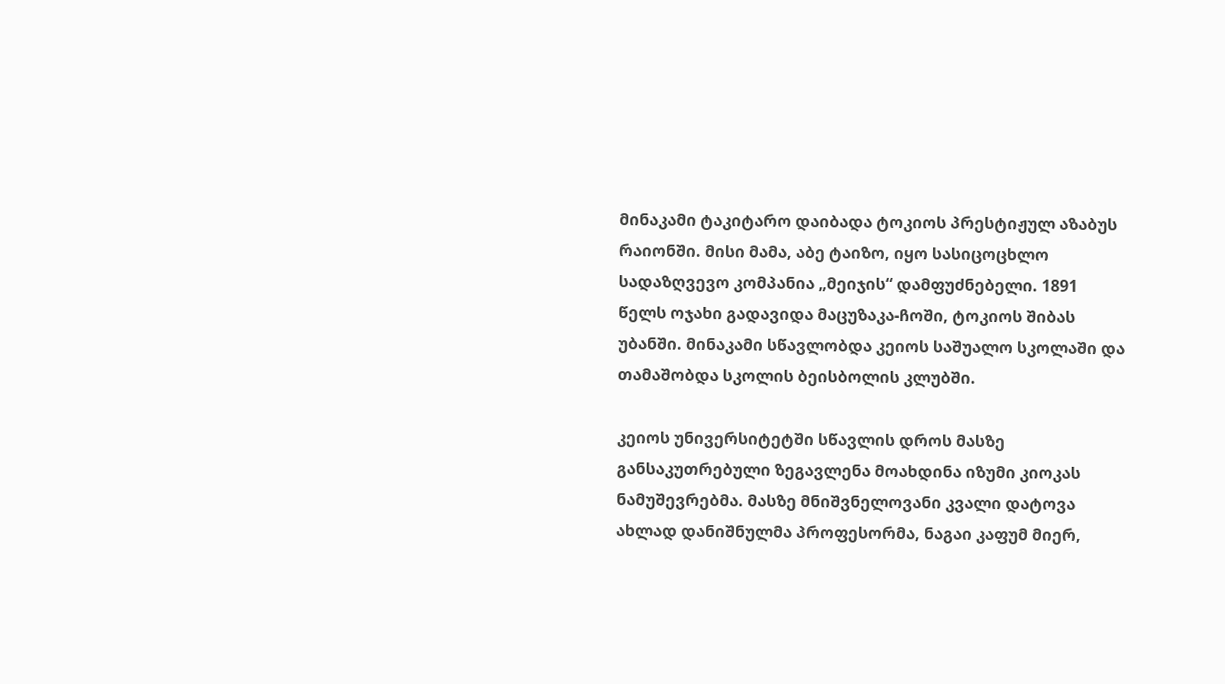მინაკამი ტაკიტარო დაიბადა ტოკიოს პრესტიჟულ აზაბუს რაიონში. მისი მამა, აბე ტაიზო, იყო სასიცოცხლო სადაზღვევო კომპანია „მეიჯის“ დამფუძნებელი. 1891 წელს ოჯახი გადავიდა მაცუზაკა-ჩოში, ტოკიოს შიბას უბანში. მინაკამი სწავლობდა კეიოს საშუალო სკოლაში და თამაშობდა სკოლის ბეისბოლის კლუბში.

კეიოს უნივერსიტეტში სწავლის დროს მასზე განსაკუთრებული ზეგავლენა მოახდინა იზუმი კიოკას ნამუშევრებმა. მასზე მნიშვნელოვანი კვალი დატოვა ახლად დანიშნულმა პროფესორმა, ნაგაი კაფუმ მიერ,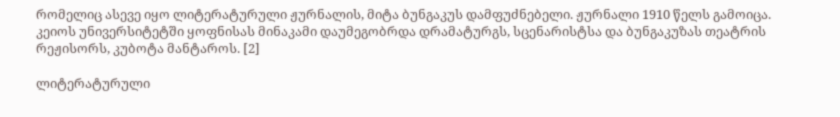რომელიც ასევე იყო ლიტერატურული ჟურნალის, მიტა ბუნგაკუს დამფუძნებელი. ჟურნალი 1910 წელს გამოიცა. კეიოს უნივერსიტეტში ყოფნისას მინაკამი დაუმეგობრდა დრამატურგს, სცენარისტსა და ბუნგაკუზას თეატრის რეჟისორს, კუბოტა მანტაროს. [2]

ლიტერატურული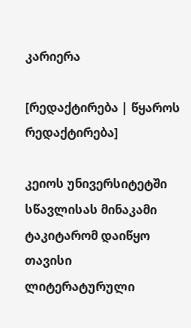კარიერა

[რედაქტირება | წყაროს რედაქტირება]

კეიოს უნივერსიტეტში სწავლისას მინაკამი ტაკიტარომ დაიწყო თავისი ლიტერატურული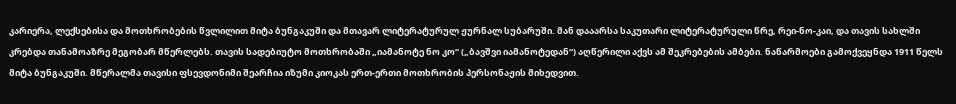კარიერა, ლექსებისა და მოთხრობების წვლილით მიტა ბუნგაკუში და მთავარ ლიტერატურულ ჟურნალ სუბარუში. მან დააარსა საკუთარი ლიტერატურული წრე, რეი-ნო-კაი, და თავის სახლში კრებდა თანამოაზრე მეგობარ მწერლებს. თავის სადებიუტო მოთხრობაში „იამანოტე ნო კო“ („ბავშვი იამანოტედან“) აღწერილი აქვს ამ შეკრებების ამბები. ნაწარმოები გამოქვეყნდა 1911 წელს მიტა ბუნგაკუში. მწერალმა თავისი ფსევდონიმი შეარჩია იზუმი კიოკას ერთ-ერთი მოთხრობის პერსონაჟის მიხედვით.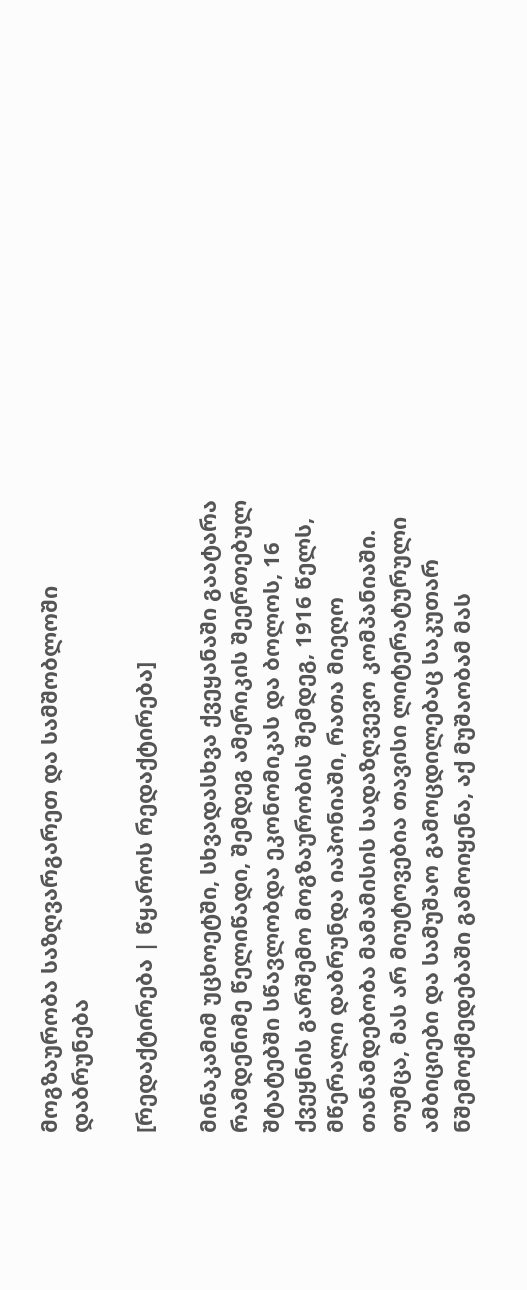მოგზაურობა საზღვარგარეთ და სამშობლოში დაბრუნება

[რედაქტირება | წყაროს რედაქტირება]

მინაკამიმ უცხოეტში, სხვადასხვა ქვეყანაში გაატარა რამდენიმე წელიწადი, შემდეგ ამერიკის შეერთებულ შტატებში სწავლობდა ეკონომიკას და ბოლოს, 16 ქვეყნის გარშემო მოგზაურობის შემდეგ, 1916 წელს, მწერალი დაბრუნდა იაპონიაში, რათა მიეღო თანამდებობა მამამისის სადაზღვევო კომპანიაში. თუმცა, მას არ მიუტოვებია თავისი ლიტერატურული ამბიციები და სამუშაო გამოცდილებაც საკუთარ ნშემოქმედებაში გამოიყენა, აქ მუშაობამ მას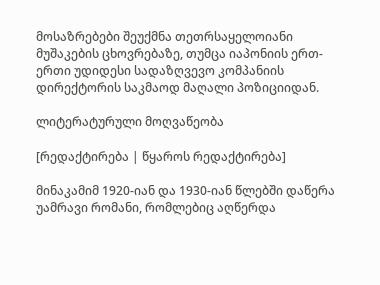მოსაზრებები შეუქმნა თეთრსაყელოიანი მუშაკების ცხოვრებაზე, თუმცა იაპონიის ერთ-ერთი უდიდესი სადაზღვევო კომპანიის დირექტორის საკმაოდ მაღალი პოზიციიდან.

ლიტერატურული მოღვაწეობა

[რედაქტირება | წყაროს რედაქტირება]

მინაკამიმ 1920-იან და 1930-იან წლებში დაწერა უამრავი რომანი, რომლებიც აღწერდა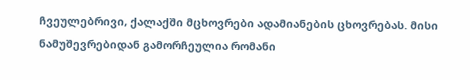ჩვეულებრივი, ქალაქში მცხოვრები ადამიანების ცხოვრებას. მისი ნამუშევრებიდან გამორჩეულია რომანი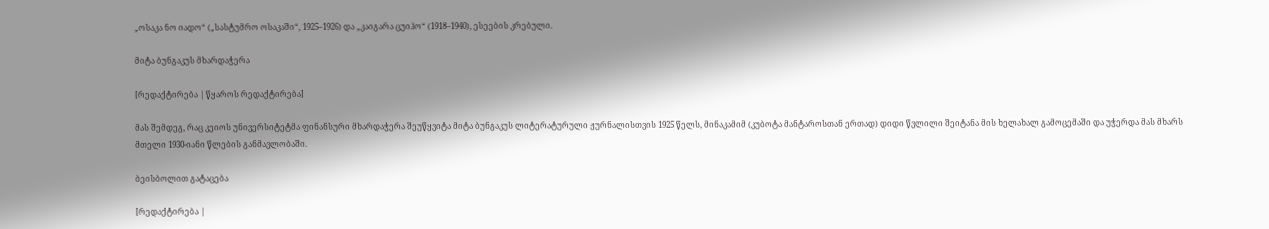„ოსაკა ნო იადო“ („სასტუმრო ოსაკაში“, 1925–1926) და „კაიგარა ცუიჰო“ (1918–1940), ესეების კრებული.

მიტა ბუნგაკუს მხარდაჭერა

[რედაქტირება | წყაროს რედაქტირება]

მას შემდეგ, რაც კეიოს უნივერსიტეტმა ფინანსური მხარდაჭერა შეუწყვიტა მიტა ბუნგაკუს ლიტერატურული ჟურნალისთვის 1925 წელს, მინაკამიმ (კუბოტა მანტაროსთან ერთად) დიდი წვლილი შეიტანა მის ხელახალ გამოცემაში და უჭერდა მას მხარს მთელი 1930-იანი წლების განმავლობაში.

ბეისბოლით გატაცება

[რედაქტირება |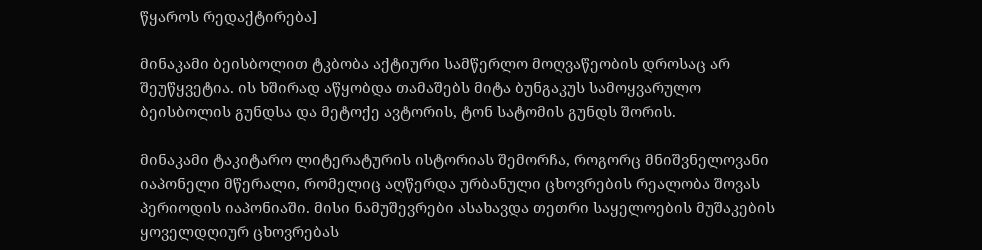წყაროს რედაქტირება]

მინაკამი ბეისბოლით ტკბობა აქტიური სამწერლო მოღვაწეობის დროსაც არ შეუწყვეტია. ის ხშირად აწყობდა თამაშებს მიტა ბუნგაკუს სამოყვარულო ბეისბოლის გუნდსა და მეტოქე ავტორის, ტონ სატომის გუნდს შორის.

მინაკამი ტაკიტარო ლიტერატურის ისტორიას შემორჩა, როგორც მნიშვნელოვანი იაპონელი მწერალი, რომელიც აღწერდა ურბანული ცხოვრების რეალობა შოვას პერიოდის იაპონიაში. მისი ნამუშევრები ასახავდა თეთრი საყელოების მუშაკების ყოველდღიურ ცხოვრებას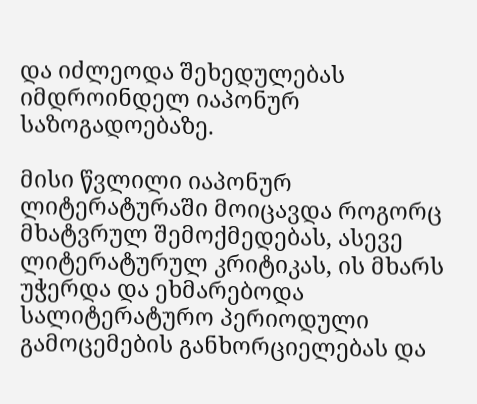და იძლეოდა შეხედულებას იმდროინდელ იაპონურ საზოგადოებაზე.

მისი წვლილი იაპონურ ლიტერატურაში მოიცავდა როგორც მხატვრულ შემოქმედებას, ასევე ლიტერატურულ კრიტიკას, ის მხარს უჭერდა და ეხმარებოდა სალიტერატურო პერიოდული გამოცემების განხორციელებას და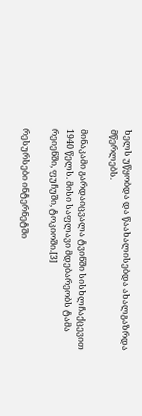ხელს უწყობდა და წაახალისებდა ახალგაზრდა მწერლებს.

მინაკამი გარდაიცვალა ტვინში სისხლჩაქცევით 1940 წელს. მისი საფლავი მდებარეობს ტამა რეიენში, ფუჩუში, ტოკიოში.[3]

რესურსები ინტერნეტში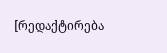[რედაქტირება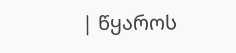| წყაროს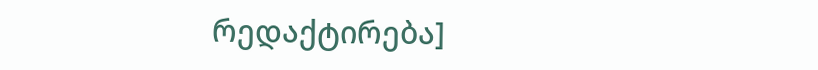რედაქტირება]